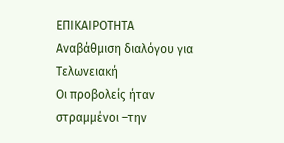ΕΠΙΚΑΙΡΟΤΗΤΑ
Αναβάθμιση διαλόγου για Τελωνειακή
Οι προβολείς ήταν στραμμένοι –την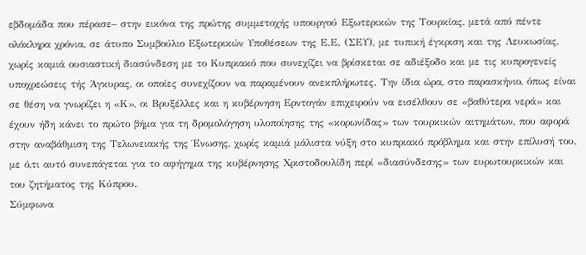εβδομάδα που πέρασε– στην εικόνα της πρώτης συμμετοχής υπουργού Εξωτερικών της Τουρκίας, μετά από πέντε ολόκληρα χρόνια, σε άτυπο Συμβούλιο Εξωτερικών Υποθέσεων της Ε.Ε. (ΣΕΥ), με τυπική έγκριση και της Λευκωσίας, χωρίς καμιά ουσιαστική διασύνδεση με το Κυπριακό που συνεχίζει να βρίσκεται σε αδιέξοδο και με τις κυπρογενείς υποχρεώσεις τής Άγκυρας, οι οποίες συνεχίζουν να παραμένουν ανεκπλήρωτες. Την ίδια ώρα, στο παρασκήνιο, όπως είναι σε θέση να γνωρίζει η «Κ», οι Βρυξέλλες και η κυβέρνηση Ερντογάν επιχειρούν να εισέλθουν σε «βαθύτερα νερά» και έχουν ήδη κάνει το πρώτο βήμα για τη δρομολόγηση υλοποίησης της «κορωνίδας» των τουρκικών αιτημάτων, που αφορά στην αναβάθμιση της Τελωνειακής της Ένωσης, χωρίς καμιά μάλιστα νύξη στο κυπριακό πρόβλημα και στην επίλυσή του, με ό,τι αυτό συνεπάγεται για το αφήγημα της κυβέρνησης Χριστοδουλίδη περί «διασύνδεσης» των ευρωτουρκικών και του ζητήματος της Κύπρου.
Σύμφωνα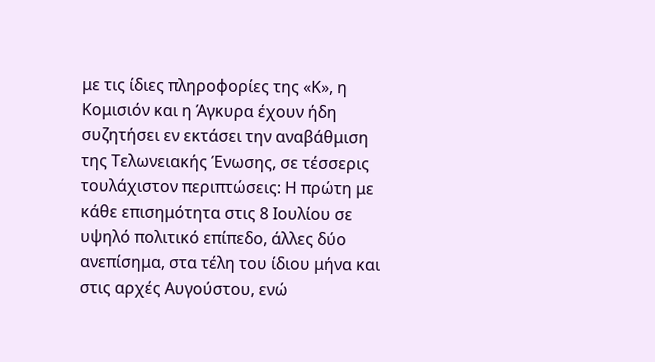με τις ίδιες πληροφορίες της «Κ», η Κομισιόν και η Άγκυρα έχουν ήδη συζητήσει εν εκτάσει την αναβάθμιση της Τελωνειακής Ένωσης, σε τέσσερις τουλάχιστον περιπτώσεις: Η πρώτη με κάθε επισημότητα στις 8 Ιουλίου σε υψηλό πολιτικό επίπεδο, άλλες δύο ανεπίσημα, στα τέλη του ίδιου μήνα και στις αρχές Αυγούστου, ενώ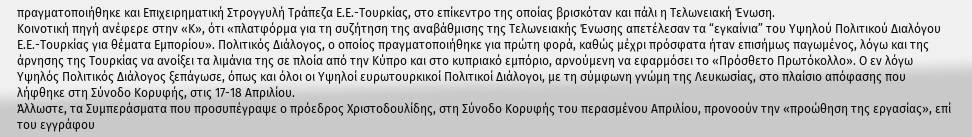πραγματοποιήθηκε και Επιχειρηματική Στρογγυλή Τράπεζα Ε.Ε.-Τουρκίας, στο επίκεντρο της οποίας βρισκόταν και πάλι η Τελωνειακή Ένωση.
Κοινοτική πηγή ανέφερε στην «Κ», ότι «πλατφόρμα για τη συζήτηση της αναβάθμισης της Τελωνειακής Ένωσης απετέλεσαν τα “εγκαίνια” του Υψηλού Πολιτικού Διαλόγου Ε.Ε.-Τουρκίας για θέματα Εμπορίου». Πολιτικός Διάλογος, ο οποίος πραγματοποιήθηκε για πρώτη φορά, καθώς μέχρι πρόσφατα ήταν επισήμως παγωμένος, λόγω και της άρνησης της Τουρκίας να ανοίξει τα λιμάνια της σε πλοία από την Κύπρο και στο κυπριακό εμπόριο, αρνούμενη να εφαρμόσει το «Πρόσθετο Πρωτόκολλο». Ο εν λόγω Υψηλός Πολιτικός Διάλογος ξεπάγωσε, όπως και όλοι οι Υψηλοί ευρωτουρκικοί Πολιτικοί Διάλογοι, με τη σύμφωνη γνώμη της Λευκωσίας, στο πλαίσιο απόφασης που λήφθηκε στη Σύνοδο Κορυφής, στις 17-18 Απριλίου.
Άλλωστε, τα Συμπεράσματα που προσυπέγραψε ο πρόεδρος Χριστοδουλίδης, στη Σύνοδο Κορυφής του περασμένου Απριλίου, προνοούν την «προώθηση της εργασίας», επί του εγγράφου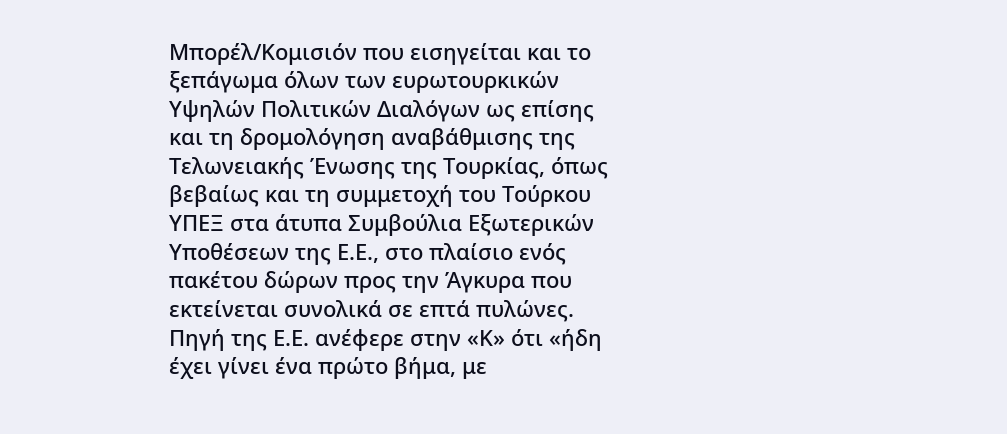Μπορέλ/Κομισιόν που εισηγείται και το ξεπάγωμα όλων των ευρωτουρκικών Υψηλών Πολιτικών Διαλόγων ως επίσης και τη δρομολόγηση αναβάθμισης της Τελωνειακής Ένωσης της Τουρκίας, όπως βεβαίως και τη συμμετοχή του Τούρκου ΥΠΕΞ στα άτυπα Συμβούλια Εξωτερικών Υποθέσεων της Ε.Ε., στο πλαίσιο ενός πακέτου δώρων προς την Άγκυρα που εκτείνεται συνολικά σε επτά πυλώνες.
Πηγή της Ε.Ε. ανέφερε στην «Κ» ότι «ήδη έχει γίνει ένα πρώτο βήμα, με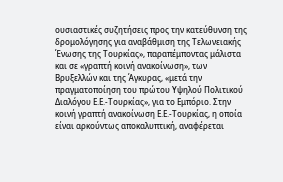ουσιαστικές συζητήσεις προς την κατεύθυνση της δρομολόγησης για αναβάθμιση της Τελωνειακής Ένωσης της Τουρκίας», παραπέμποντας μάλιστα και σε «γραπτή κοινή ανακοίνωση», των Βρυξελλών και της Άγκυρας, «μετά την πραγματοποίηση του πρώτου Υψηλού Πολιτικού Διαλόγου Ε.Ε.-Τουρκίας», για το Εμπόριο. Στην κοινή γραπτή ανακοίνωση Ε.Ε.-Τουρκίας, η οποία είναι αρκούντως αποκαλυπτική, αναφέρεται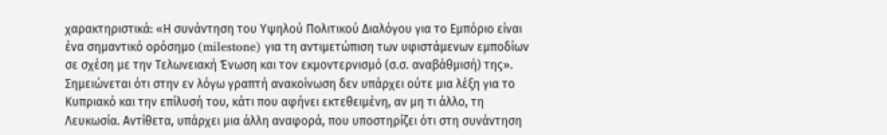χαρακτηριστικά: «Η συνάντηση του Υψηλού Πολιτικού Διαλόγου για το Εμπόριο είναι ένα σημαντικό ορόσημο (milestone) για τη αντιμετώπιση των υφιστάμενων εμποδίων σε σχέση με την Τελωνειακή Ένωση και τον εκμοντερνισμό (σ.σ. αναβάθμισή) της».
Σημειώνεται ότι στην εν λόγω γραπτή ανακοίνωση δεν υπάρχει ούτε μια λέξη για το Κυπριακό και την επίλυσή του, κάτι που αφήνει εκτεθειμένη, αν μη τι άλλο, τη Λευκωσία. Αντίθετα, υπάρχει μια άλλη αναφορά, που υποστηρίζει ότι στη συνάντηση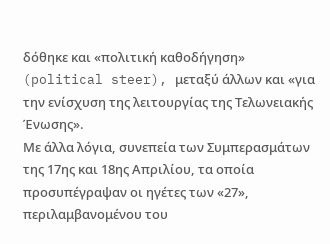δόθηκε και «πολιτική καθοδήγηση» (political steer), μεταξύ άλλων και «για την ενίσχυση της λειτουργίας της Τελωνειακής Ένωσης».
Με άλλα λόγια, συνεπεία των Συμπερασμάτων της 17ης και 18ης Απριλίου, τα οποία προσυπέγραψαν οι ηγέτες των «27», περιλαμβανομένου του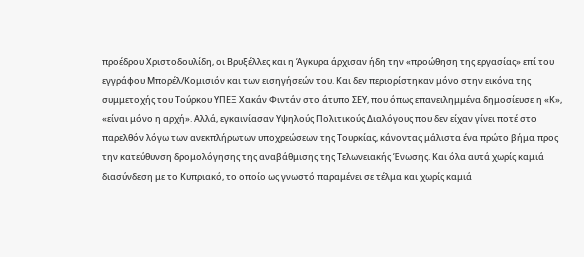προέδρου Χριστοδουλίδη, οι Βρυξέλλες και η Άγκυρα άρχισαν ήδη την «προώθηση της εργασίας» επί του εγγράφου Μπορέλ/Κομισιόν και των εισηγήσεών του. Και δεν περιορίστηκαν μόνο στην εικόνα της συμμετοχής του Τούρκου ΥΠΕΞ Χακάν Φιντάν στο άτυπο ΣΕΥ, που όπως επανειλημμένα δημοσίευσε η «Κ», «είναι μόνο η αρχή». Αλλά, εγκαινίασαν Υψηλούς Πολιτικούς Διαλόγους που δεν είχαν γίνει ποτέ στο παρελθόν λόγω των ανεκπλήρωτων υποχρεώσεων της Τουρκίας, κάνοντας μάλιστα ένα πρώτο βήμα προς την κατεύθυνση δρομολόγησης της αναβάθμισης της Τελωνειακής Ένωσης. Και όλα αυτά χωρίς καμιά διασύνδεση με το Κυπριακό, το οποίο ως γνωστό παραμένει σε τέλμα και χωρίς καμιά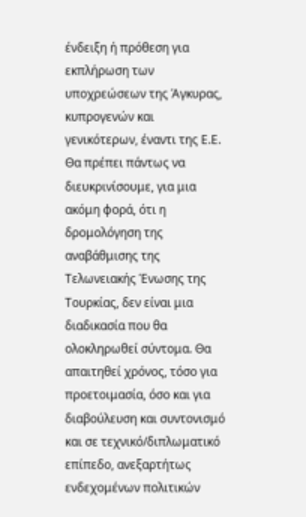ένδειξη ή πρόθεση για εκπλήρωση των υποχρεώσεων της Άγκυρας, κυπρογενών και γενικότερων, έναντι της Ε.Ε.
Θα πρέπει πάντως να διευκρινίσουμε, για μια ακόμη φορά, ότι η δρομολόγηση της αναβάθμισης της Τελωνειακής Ένωσης της Τουρκίας, δεν είναι μια διαδικασία που θα ολοκληρωθεί σύντομα. Θα απαιτηθεί χρόνος, τόσο για προετοιμασία, όσο και για διαβούλευση και συντονισμό και σε τεχνικό/διπλωματικό επίπεδο, ανεξαρτήτως ενδεχομένων πολιτικών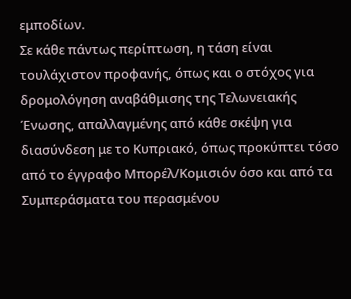εμποδίων.
Σε κάθε πάντως περίπτωση, η τάση είναι τουλάχιστον προφανής, όπως και ο στόχος για δρομολόγηση αναβάθμισης της Τελωνειακής Ένωσης, απαλλαγμένης από κάθε σκέψη για διασύνδεση με το Κυπριακό, όπως προκύπτει τόσο από το έγγραφο Μπορέλ/Κομισιόν όσο και από τα Συμπεράσματα του περασμένου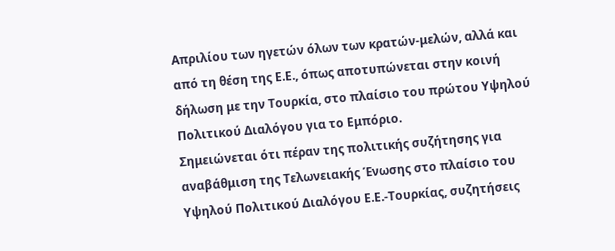Απριλίου των ηγετών όλων των κρατών-μελών, αλλά και από τη θέση της Ε.Ε., όπως αποτυπώνεται στην κοινή δήλωση με την Τουρκία, στο πλαίσιο του πρώτου Υψηλού Πολιτικού Διαλόγου για το Εμπόριο.
Σημειώνεται ότι πέραν της πολιτικής συζήτησης για αναβάθμιση της Τελωνειακής Ένωσης στο πλαίσιο του Υψηλού Πολιτικού Διαλόγου Ε.Ε.-Τουρκίας, συζητήσεις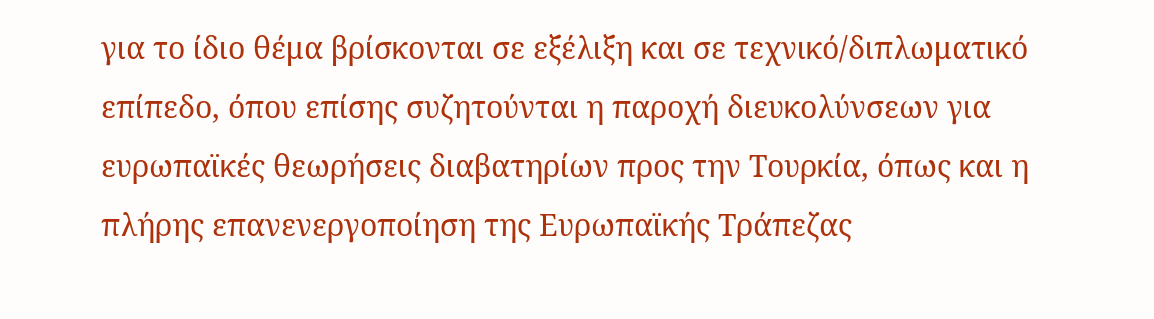για το ίδιο θέμα βρίσκονται σε εξέλιξη και σε τεχνικό/διπλωματικό επίπεδο, όπου επίσης συζητούνται η παροχή διευκολύνσεων για ευρωπαϊκές θεωρήσεις διαβατηρίων προς την Τουρκία, όπως και η πλήρης επανενεργοποίηση της Ευρωπαϊκής Τράπεζας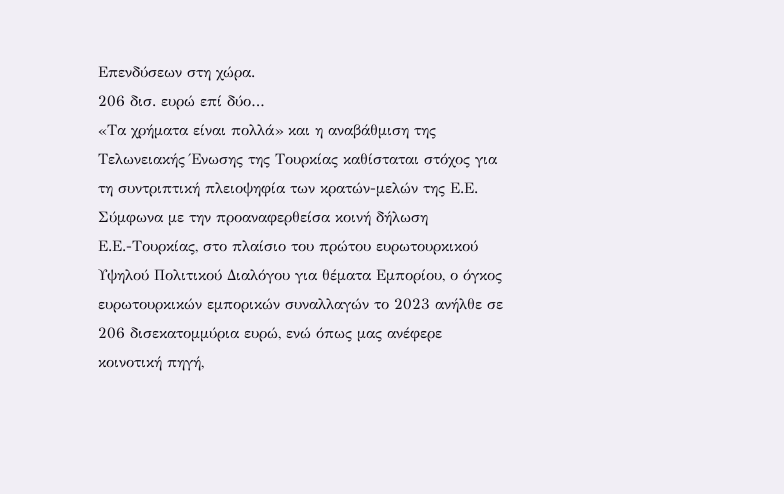Επενδύσεων στη χώρα.
206 δισ. ευρώ επί δύο…
«Τα χρήματα είναι πολλά» και η αναβάθμιση της Τελωνειακής Ένωσης της Τουρκίας καθίσταται στόχος για τη συντριπτική πλειοψηφία των κρατών-μελών της Ε.Ε. Σύμφωνα με την προαναφερθείσα κοινή δήλωση Ε.Ε.-Τουρκίας, στο πλαίσιο του πρώτου ευρωτουρκικού Υψηλού Πολιτικού Διαλόγου για θέματα Εμπορίου, ο όγκος ευρωτουρκικών εμπορικών συναλλαγών το 2023 ανήλθε σε 206 δισεκατομμύρια ευρώ, ενώ όπως μας ανέφερε κοινοτική πηγή,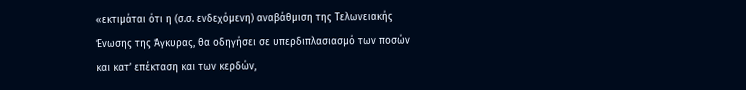«εκτιμάται ότι η (σ.σ. ενδεχόμενη) αναβάθμιση της Τελωνειακής Ένωσης της Άγκυρας, θα οδηγήσει σε υπερδιπλασιασμό των ποσών και κατ’ επέκταση και των κερδών,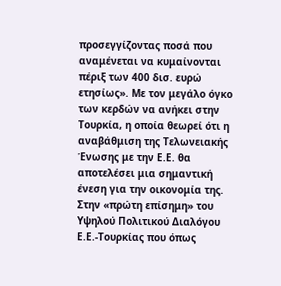προσεγγίζοντας ποσά που αναμένεται να κυμαίνονται πέριξ των 400 δισ. ευρώ ετησίως». Με τον μεγάλο όγκο των κερδών να ανήκει στην Τουρκία, η οποία θεωρεί ότι η αναβάθμιση της Τελωνειακής Ένωσης με την Ε.Ε. θα αποτελέσει μια σημαντική ένεση για την οικονομία της.
Στην «πρώτη επίσημη» του Υψηλού Πολιτικού Διαλόγου Ε.Ε.-Τουρκίας που όπως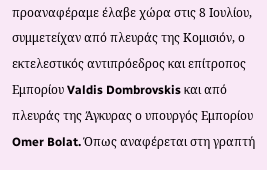προαναφέραμε έλαβε χώρα στις 8 Ιουλίου, συμμετείχαν από πλευράς της Κομισιόν, ο εκτελεστικός αντιπρόεδρος και επίτροπος Εμπορίου Valdis Dombrovskis και από πλευράς της Άγκυρας ο υπουργός Εμπορίου Omer Bolat. Όπως αναφέρεται στη γραπτή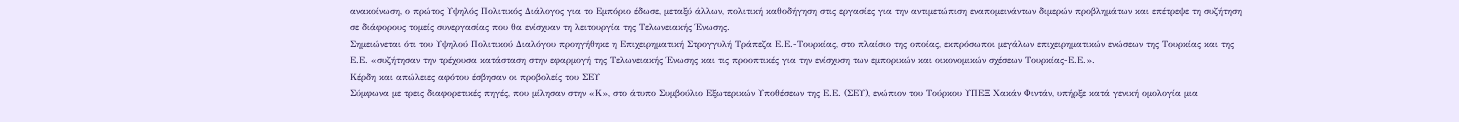ανακοίνωση, ο πρώτος Υψηλός Πολιτικός Διάλογος για το Εμπόριο έδωσε, μεταξύ άλλων, πολιτική καθοδήγηση στις εργασίες για την αντιμετώπιση εναπομεινάντων διμερών προβλημάτων και επέτρεψε τη συζήτηση σε διάφορους τομείς συνεργασίας που θα ενίσχυαν τη λειτουργία της Τελωνειακής Ένωσης.
Σημειώνεται ότι του Υψηλού Πολιτικού Διαλόγου προηγήθηκε η Επιχειρηματική Στρογγυλή Τράπεζα Ε.Ε.-Τουρκίας, στο πλαίσιο της οποίας, εκπρόσωποι μεγάλων επιχειρηματικών ενώσεων της Τουρκίας και της Ε.Ε. «συζήτησαν την τρέχουσα κατάσταση στην εφαρμογή της Τελωνειακής Ένωσης και τις προοπτικές για την ενίσχυση των εμπορικών και οικονομικών σχέσεων Τουρκίας-Ε.Ε.».
Κέρδη και απώλειες αφότου έσβησαν οι προβολείς του ΣΕΥ
Σύμφωνα με τρεις διαφορετικές πηγές, που μίλησαν στην «Κ», στο άτυπο Συμβούλιο Εξωτερικών Υποθέσεων της Ε.Ε. (ΣΕΥ), ενώπιον του Τούρκου ΥΠΕΞ Χακάν Φιντάν, υπήρξε κατά γενική ομολογία μια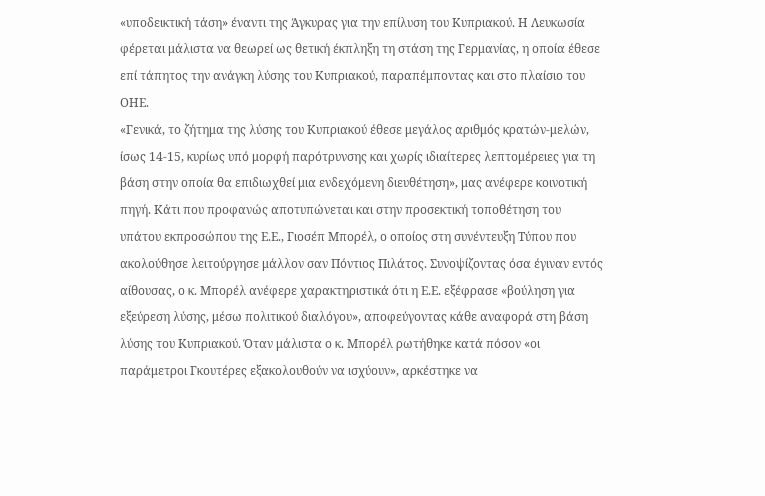«υποδεικτική τάση» έναντι της Άγκυρας για την επίλυση του Κυπριακού. Η Λευκωσία φέρεται μάλιστα να θεωρεί ως θετική έκπληξη τη στάση της Γερμανίας, η οποία έθεσε επί τάπητος την ανάγκη λύσης του Κυπριακού, παραπέμποντας και στο πλαίσιο του ΟΗΕ.
«Γενικά, το ζήτημα της λύσης του Κυπριακού έθεσε μεγάλος αριθμός κρατών-μελών, ίσως 14-15, κυρίως υπό μορφή παρότρυνσης και χωρίς ιδιαίτερες λεπτομέρειες για τη βάση στην οποία θα επιδιωχθεί μια ενδεχόμενη διευθέτηση», μας ανέφερε κοινοτική πηγή. Κάτι που προφανώς αποτυπώνεται και στην προσεκτική τοποθέτηση του υπάτου εκπροσώπου της Ε.Ε., Γιοσέπ Μπορέλ, ο οποίος στη συνέντευξη Τύπου που ακολούθησε λειτούργησε μάλλον σαν Πόντιος Πιλάτος. Συνοψίζοντας όσα έγιναν εντός αίθουσας, ο κ. Μπορέλ ανέφερε χαρακτηριστικά ότι η Ε.Ε. εξέφρασε «βούληση για εξεύρεση λύσης, μέσω πολιτικού διαλόγου», αποφεύγοντας κάθε αναφορά στη βάση λύσης του Κυπριακού. Όταν μάλιστα ο κ. Μπορέλ ρωτήθηκε κατά πόσον «οι παράμετροι Γκουτέρες εξακολουθούν να ισχύουν», αρκέστηκε να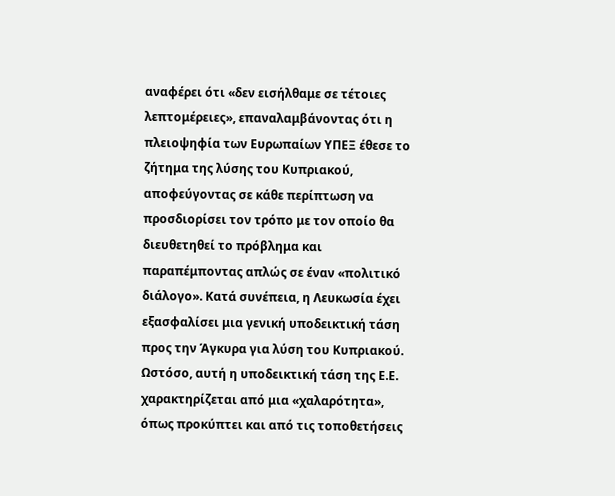αναφέρει ότι «δεν εισήλθαμε σε τέτοιες λεπτομέρειες», επαναλαμβάνοντας ότι η πλειοψηφία των Ευρωπαίων ΥΠΕΞ έθεσε το ζήτημα της λύσης του Κυπριακού, αποφεύγοντας σε κάθε περίπτωση να προσδιορίσει τον τρόπο με τον οποίο θα διευθετηθεί το πρόβλημα και παραπέμποντας απλώς σε έναν «πολιτικό διάλογο». Κατά συνέπεια, η Λευκωσία έχει εξασφαλίσει μια γενική υποδεικτική τάση προς την Άγκυρα για λύση του Κυπριακού. Ωστόσο, αυτή η υποδεικτική τάση της Ε.Ε. χαρακτηρίζεται από μια «χαλαρότητα», όπως προκύπτει και από τις τοποθετήσεις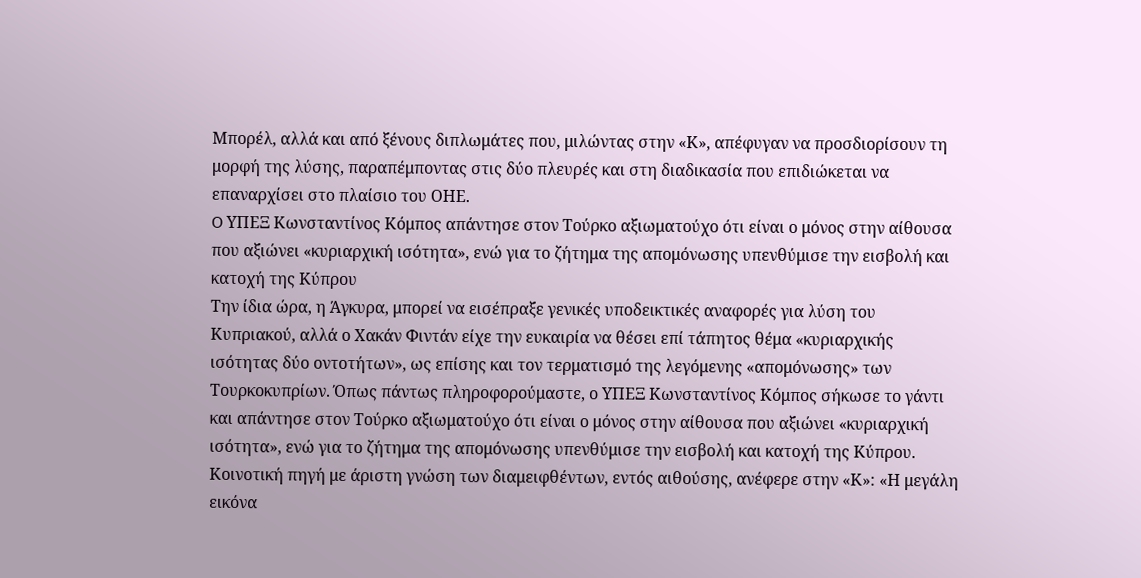Μπορέλ, αλλά και από ξένους διπλωμάτες που, μιλώντας στην «Κ», απέφυγαν να προσδιορίσουν τη μορφή της λύσης, παραπέμποντας στις δύο πλευρές και στη διαδικασία που επιδιώκεται να επαναρχίσει στο πλαίσιο του ΟΗΕ.
O ΥΠΕΞ Κωνσταντίνος Κόμπος απάντησε στον Τούρκο αξιωματούχο ότι είναι ο μόνος στην αίθουσα που αξιώνει «κυριαρχική ισότητα», ενώ για το ζήτημα της απομόνωσης υπενθύμισε την εισβολή και κατοχή της Κύπρου
Την ίδια ώρα, η Άγκυρα, μπορεί να εισέπραξε γενικές υποδεικτικές αναφορές για λύση του Κυπριακού, αλλά ο Χακάν Φιντάν είχε την ευκαιρία να θέσει επί τάπητος θέμα «κυριαρχικής ισότητας δύο οντοτήτων», ως επίσης και τον τερματισμό της λεγόμενης «απομόνωσης» των Τουρκοκυπρίων. Όπως πάντως πληροφορούμαστε, ο ΥΠΕΞ Κωνσταντίνος Κόμπος σήκωσε το γάντι και απάντησε στον Τούρκο αξιωματούχο ότι είναι ο μόνος στην αίθουσα που αξιώνει «κυριαρχική ισότητα», ενώ για το ζήτημα της απομόνωσης υπενθύμισε την εισβολή και κατοχή της Κύπρου.
Κοινοτική πηγή με άριστη γνώση των διαμειφθέντων, εντός αιθούσης, ανέφερε στην «Κ»: «Η μεγάλη εικόνα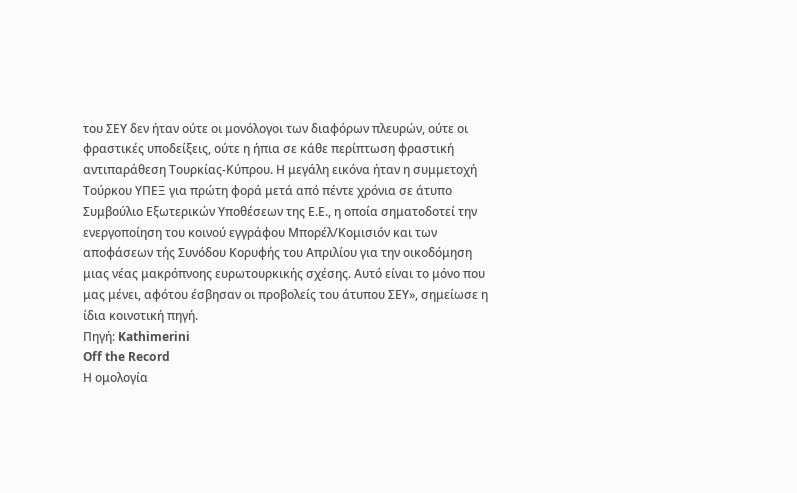του ΣΕΥ δεν ήταν ούτε οι μονόλογοι των διαφόρων πλευρών, ούτε οι φραστικές υποδείξεις, ούτε η ήπια σε κάθε περίπτωση φραστική αντιπαράθεση Τουρκίας-Κύπρου. Η μεγάλη εικόνα ήταν η συμμετοχή Τούρκου ΥΠΕΞ για πρώτη φορά μετά από πέντε χρόνια σε άτυπο Συμβούλιο Εξωτερικών Υποθέσεων της Ε.Ε., η οποία σηματοδοτεί την ενεργοποίηση του κοινού εγγράφου Μπορέλ/Κομισιόν και των αποφάσεων τής Συνόδου Κορυφής του Απριλίου για την οικοδόμηση μιας νέας μακρόπνοης ευρωτουρκικής σχέσης. Αυτό είναι το μόνο που μας μένει, αφότου έσβησαν οι προβολείς του άτυπου ΣΕΥ», σημείωσε η ίδια κοινοτική πηγή.
Πηγή: Kathimerini
Off the Record
Η ομολογία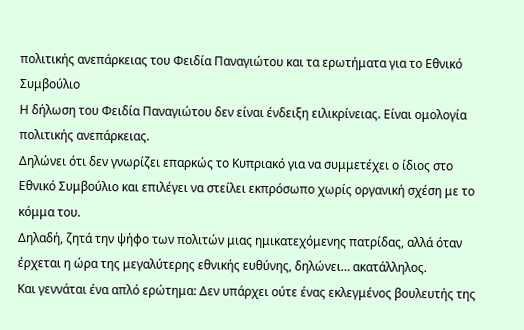πολιτικής ανεπάρκειας του Φειδία Παναγιώτου και τα ερωτήματα για το Εθνικό Συμβούλιο
Η δήλωση του Φειδία Παναγιώτου δεν είναι ένδειξη ειλικρίνειας. Είναι ομολογία πολιτικής ανεπάρκειας.
Δηλώνει ότι δεν γνωρίζει επαρκώς το Κυπριακό για να συμμετέχει ο ίδιος στο Εθνικό Συμβούλιο και επιλέγει να στείλει εκπρόσωπο χωρίς οργανική σχέση με το κόμμα του.
Δηλαδή, ζητά την ψήφο των πολιτών μιας ημικατεχόμενης πατρίδας, αλλά όταν έρχεται η ώρα της μεγαλύτερης εθνικής ευθύνης, δηλώνει… ακατάλληλος.
Και γεννάται ένα απλό ερώτημα: Δεν υπάρχει ούτε ένας εκλεγμένος βουλευτής της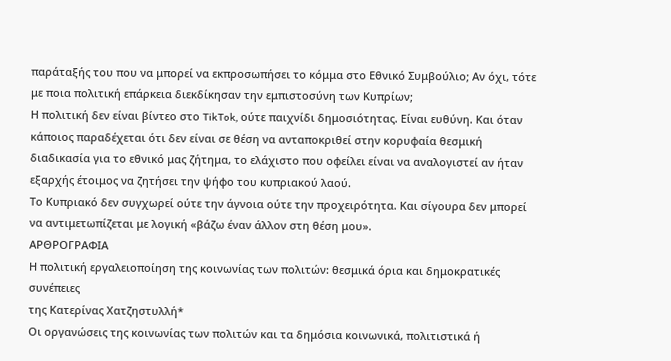παράταξής του που να μπορεί να εκπροσωπήσει το κόμμα στο Εθνικό Συμβούλιο; Αν όχι, τότε με ποια πολιτική επάρκεια διεκδίκησαν την εμπιστοσύνη των Κυπρίων;
Η πολιτική δεν είναι βίντεο στο TikTok, ούτε παιχνίδι δημοσιότητας. Είναι ευθύνη. Και όταν κάποιος παραδέχεται ότι δεν είναι σε θέση να ανταποκριθεί στην κορυφαία θεσμική διαδικασία για το εθνικό μας ζήτημα, το ελάχιστο που οφείλει είναι να αναλογιστεί αν ήταν εξαρχής έτοιμος να ζητήσει την ψήφο του κυπριακού λαού.
Το Κυπριακό δεν συγχωρεί ούτε την άγνοια ούτε την προχειρότητα. Και σίγουρα δεν μπορεί να αντιμετωπίζεται με λογική «βάζω έναν άλλον στη θέση μου».
ΑΡΘΡΟΓΡΑΦΙΑ
Η πολιτική εργαλειοποίηση της κοινωνίας των πολιτών: θεσμικά όρια και δημοκρατικές συνέπειες
της Κατερίνας Χατζηστυλλή*
Οι οργανώσεις της κοινωνίας των πολιτών και τα δημόσια κοινωνικά, πολιτιστικά ή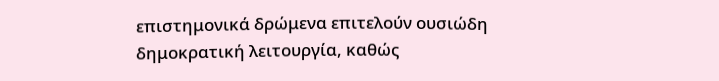επιστημονικά δρώμενα επιτελούν ουσιώδη δημοκρατική λειτουργία, καθώς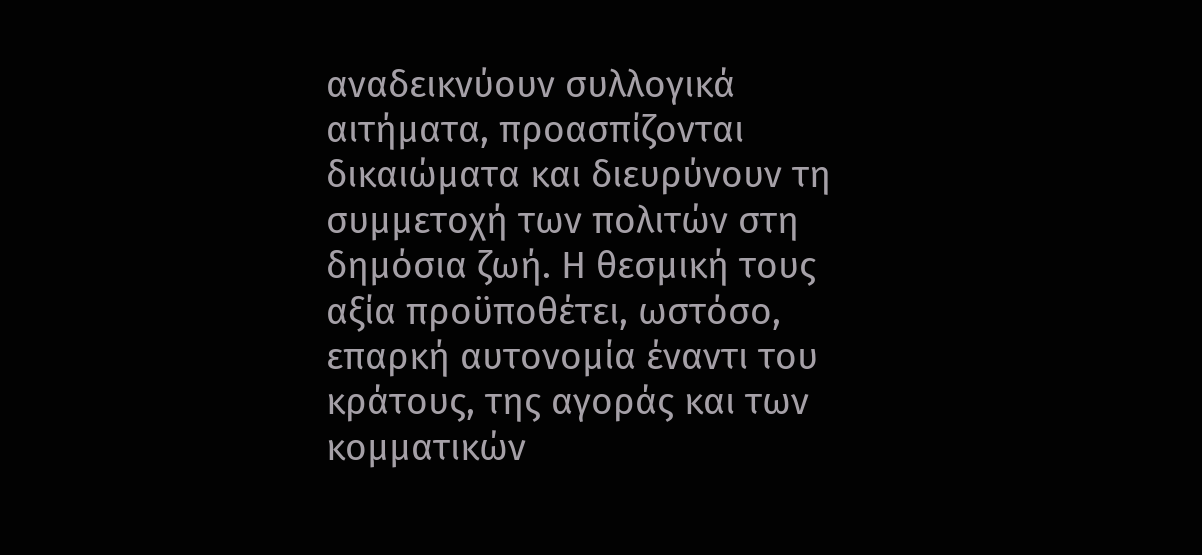αναδεικνύουν συλλογικά αιτήματα, προασπίζονται δικαιώματα και διευρύνουν τη συμμετοχή των πολιτών στη δημόσια ζωή. Η θεσμική τους αξία προϋποθέτει, ωστόσο, επαρκή αυτονομία έναντι του κράτους, της αγοράς και των κομματικών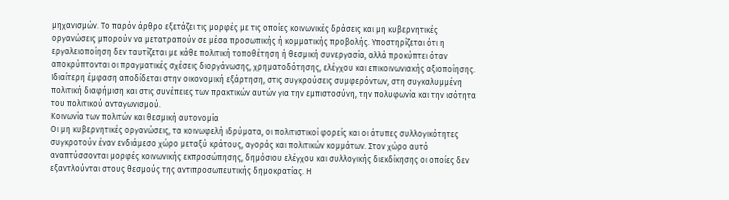μηχανισμών. Το παρόν άρθρο εξετάζει τις μορφές με τις οποίες κοινωνικές δράσεις και μη κυβερνητικές οργανώσεις μπορούν να μετατραπούν σε μέσα προσωπικής ή κομματικής προβολής. Υποστηρίζεται ότι η εργαλειοποίηση δεν ταυτίζεται με κάθε πολιτική τοποθέτηση ή θεσμική συνεργασία, αλλά προκύπτει όταν αποκρύπτονται οι πραγματικές σχέσεις διοργάνωσης, χρηματοδότησης, ελέγχου και επικοινωνιακής αξιοποίησης. Ιδιαίτερη έμφαση αποδίδεται στην οικονομική εξάρτηση, στις συγκρούσεις συμφερόντων, στη συγκαλυμμένη πολιτική διαφήμιση και στις συνέπειες των πρακτικών αυτών για την εμπιστοσύνη, την πολυφωνία και την ισότητα του πολιτικού ανταγωνισμού.
Κοινωνία των πολιτών και θεσμική αυτονομία
Οι μη κυβερνητικές οργανώσεις, τα κοινωφελή ιδρύματα, οι πολιτιστικοί φορείς και οι άτυπες συλλογικότητες συγκροτούν έναν ενδιάμεσο χώρο μεταξύ κράτους, αγοράς και πολιτικών κομμάτων. Στον χώρο αυτό αναπτύσσονται μορφές κοινωνικής εκπροσώπησης, δημόσιου ελέγχου και συλλογικής διεκδίκησης οι οποίες δεν εξαντλούνται στους θεσμούς της αντιπροσωπευτικής δημοκρατίας. Η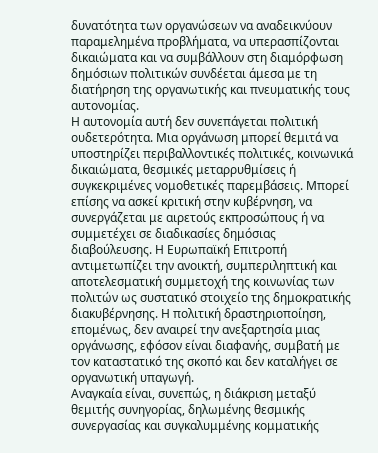δυνατότητα των οργανώσεων να αναδεικνύουν παραμελημένα προβλήματα, να υπερασπίζονται δικαιώματα και να συμβάλλουν στη διαμόρφωση δημόσιων πολιτικών συνδέεται άμεσα με τη διατήρηση της οργανωτικής και πνευματικής τους αυτονομίας.
Η αυτονομία αυτή δεν συνεπάγεται πολιτική ουδετερότητα. Μια οργάνωση μπορεί θεμιτά να υποστηρίζει περιβαλλοντικές πολιτικές, κοινωνικά δικαιώματα, θεσμικές μεταρρυθμίσεις ή συγκεκριμένες νομοθετικές παρεμβάσεις. Μπορεί επίσης να ασκεί κριτική στην κυβέρνηση, να συνεργάζεται με αιρετούς εκπροσώπους ή να συμμετέχει σε διαδικασίες δημόσιας διαβούλευσης. Η Ευρωπαϊκή Επιτροπή αντιμετωπίζει την ανοικτή, συμπεριληπτική και αποτελεσματική συμμετοχή της κοινωνίας των πολιτών ως συστατικό στοιχείο της δημοκρατικής διακυβέρνησης. Η πολιτική δραστηριοποίηση, επομένως, δεν αναιρεί την ανεξαρτησία μιας οργάνωσης, εφόσον είναι διαφανής, συμβατή με τον καταστατικό της σκοπό και δεν καταλήγει σε οργανωτική υπαγωγή.
Αναγκαία είναι, συνεπώς, η διάκριση μεταξύ θεμιτής συνηγορίας, δηλωμένης θεσμικής συνεργασίας και συγκαλυμμένης κομματικής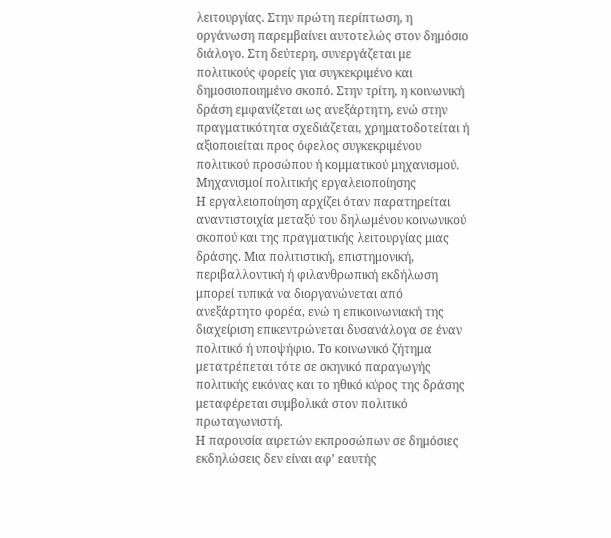λειτουργίας. Στην πρώτη περίπτωση, η οργάνωση παρεμβαίνει αυτοτελώς στον δημόσιο διάλογο. Στη δεύτερη, συνεργάζεται με πολιτικούς φορείς για συγκεκριμένο και δημοσιοποιημένο σκοπό. Στην τρίτη, η κοινωνική δράση εμφανίζεται ως ανεξάρτητη, ενώ στην πραγματικότητα σχεδιάζεται, χρηματοδοτείται ή αξιοποιείται προς όφελος συγκεκριμένου πολιτικού προσώπου ή κομματικού μηχανισμού.
Μηχανισμοί πολιτικής εργαλειοποίησης
Η εργαλειοποίηση αρχίζει όταν παρατηρείται αναντιστοιχία μεταξύ του δηλωμένου κοινωνικού σκοπού και της πραγματικής λειτουργίας μιας δράσης. Μια πολιτιστική, επιστημονική, περιβαλλοντική ή φιλανθρωπική εκδήλωση μπορεί τυπικά να διοργανώνεται από ανεξάρτητο φορέα, ενώ η επικοινωνιακή της διαχείριση επικεντρώνεται δυσανάλογα σε έναν πολιτικό ή υποψήφιο. Το κοινωνικό ζήτημα μετατρέπεται τότε σε σκηνικό παραγωγής πολιτικής εικόνας και το ηθικό κύρος της δράσης μεταφέρεται συμβολικά στον πολιτικό πρωταγωνιστή.
Η παρουσία αιρετών εκπροσώπων σε δημόσιες εκδηλώσεις δεν είναι αφ’ εαυτής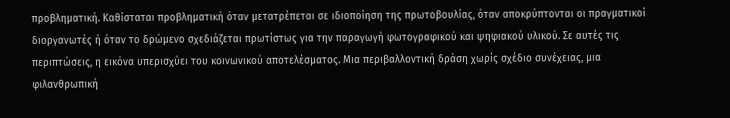προβληματική. Καθίσταται προβληματική όταν μετατρέπεται σε ιδιοποίηση της πρωτοβουλίας, όταν αποκρύπτονται οι πραγματικοί διοργανωτές ή όταν το δρώμενο σχεδιάζεται πρωτίστως για την παραγωγή φωτογραφικού και ψηφιακού υλικού. Σε αυτές τις περιπτώσεις, η εικόνα υπερισχύει του κοινωνικού αποτελέσματος. Μια περιβαλλοντική δράση χωρίς σχέδιο συνέχειας, μια φιλανθρωπική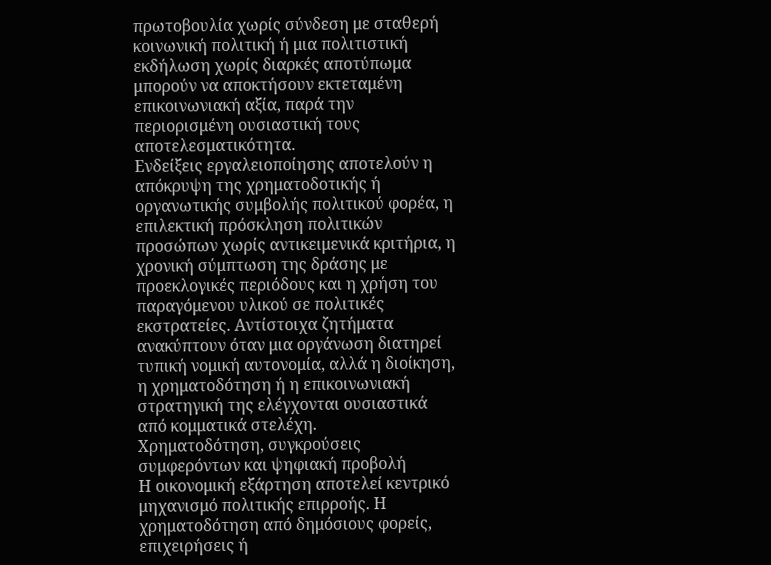πρωτοβουλία χωρίς σύνδεση με σταθερή κοινωνική πολιτική ή μια πολιτιστική εκδήλωση χωρίς διαρκές αποτύπωμα μπορούν να αποκτήσουν εκτεταμένη επικοινωνιακή αξία, παρά την περιορισμένη ουσιαστική τους αποτελεσματικότητα.
Ενδείξεις εργαλειοποίησης αποτελούν η απόκρυψη της χρηματοδοτικής ή οργανωτικής συμβολής πολιτικού φορέα, η επιλεκτική πρόσκληση πολιτικών προσώπων χωρίς αντικειμενικά κριτήρια, η χρονική σύμπτωση της δράσης με προεκλογικές περιόδους και η χρήση του παραγόμενου υλικού σε πολιτικές εκστρατείες. Αντίστοιχα ζητήματα ανακύπτουν όταν μια οργάνωση διατηρεί τυπική νομική αυτονομία, αλλά η διοίκηση, η χρηματοδότηση ή η επικοινωνιακή στρατηγική της ελέγχονται ουσιαστικά από κομματικά στελέχη.
Χρηματοδότηση, συγκρούσεις συμφερόντων και ψηφιακή προβολή
Η οικονομική εξάρτηση αποτελεί κεντρικό μηχανισμό πολιτικής επιρροής. Η χρηματοδότηση από δημόσιους φορείς, επιχειρήσεις ή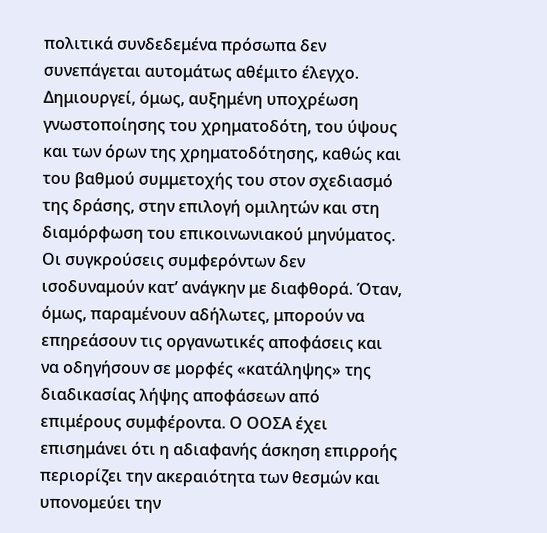πολιτικά συνδεδεμένα πρόσωπα δεν συνεπάγεται αυτομάτως αθέμιτο έλεγχο. Δημιουργεί, όμως, αυξημένη υποχρέωση γνωστοποίησης του χρηματοδότη, του ύψους και των όρων της χρηματοδότησης, καθώς και του βαθμού συμμετοχής του στον σχεδιασμό της δράσης, στην επιλογή ομιλητών και στη διαμόρφωση του επικοινωνιακού μηνύματος.
Οι συγκρούσεις συμφερόντων δεν ισοδυναμούν κατ’ ανάγκην με διαφθορά. Όταν, όμως, παραμένουν αδήλωτες, μπορούν να επηρεάσουν τις οργανωτικές αποφάσεις και να οδηγήσουν σε μορφές «κατάληψης» της διαδικασίας λήψης αποφάσεων από επιμέρους συμφέροντα. Ο ΟΟΣΑ έχει επισημάνει ότι η αδιαφανής άσκηση επιρροής περιορίζει την ακεραιότητα των θεσμών και υπονομεύει την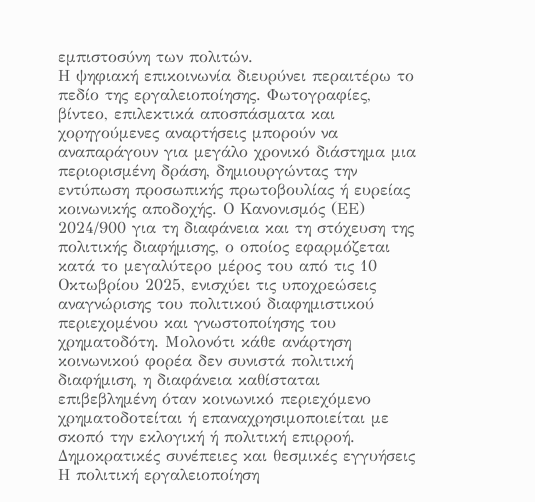εμπιστοσύνη των πολιτών.
Η ψηφιακή επικοινωνία διευρύνει περαιτέρω το πεδίο της εργαλειοποίησης. Φωτογραφίες, βίντεο, επιλεκτικά αποσπάσματα και χορηγούμενες αναρτήσεις μπορούν να αναπαράγουν για μεγάλο χρονικό διάστημα μια περιορισμένη δράση, δημιουργώντας την εντύπωση προσωπικής πρωτοβουλίας ή ευρείας κοινωνικής αποδοχής. Ο Κανονισμός (ΕΕ) 2024/900 για τη διαφάνεια και τη στόχευση της πολιτικής διαφήμισης, ο οποίος εφαρμόζεται κατά το μεγαλύτερο μέρος του από τις 10 Οκτωβρίου 2025, ενισχύει τις υποχρεώσεις αναγνώρισης του πολιτικού διαφημιστικού περιεχομένου και γνωστοποίησης του χρηματοδότη. Μολονότι κάθε ανάρτηση κοινωνικού φορέα δεν συνιστά πολιτική διαφήμιση, η διαφάνεια καθίσταται επιβεβλημένη όταν κοινωνικό περιεχόμενο χρηματοδοτείται ή επαναχρησιμοποιείται με σκοπό την εκλογική ή πολιτική επιρροή.
Δημοκρατικές συνέπειες και θεσμικές εγγυήσεις
Η πολιτική εργαλειοποίηση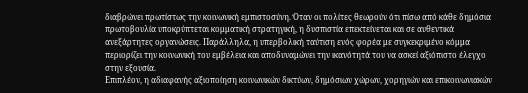διαβρώνει πρωτίστως την κοινωνική εμπιστοσύνη. Όταν οι πολίτες θεωρούν ότι πίσω από κάθε δημόσια πρωτοβουλία υποκρύπτεται κομματική στρατηγική, η δυσπιστία επεκτείνεται και σε αυθεντικά ανεξάρτητες οργανώσεις. Παράλληλα, η υπερβολική ταύτιση ενός φορέα με συγκεκριμένο κόμμα περιορίζει την κοινωνική του εμβέλεια και αποδυναμώνει την ικανότητά του να ασκεί αξιόπιστο έλεγχο στην εξουσία.
Επιπλέον, η αδιαφανής αξιοποίηση κοινωνικών δικτύων, δημόσιων χώρων, χορηγιών και επικοινωνιακών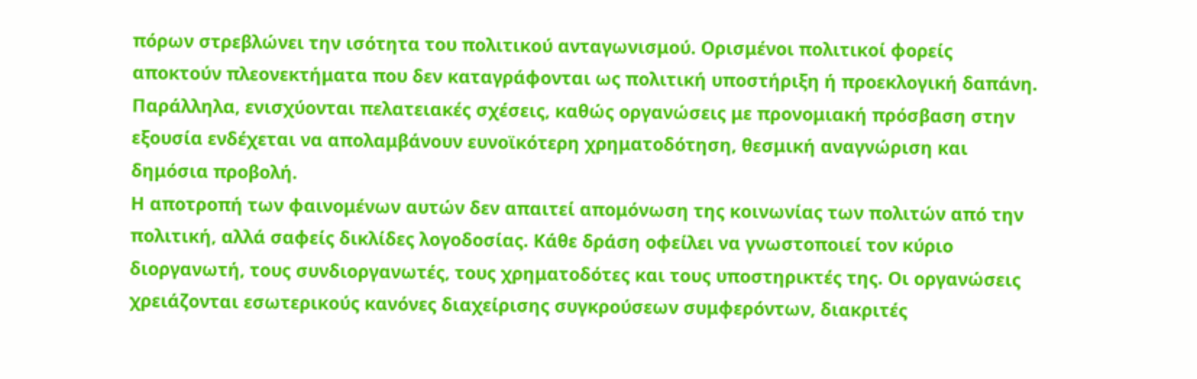πόρων στρεβλώνει την ισότητα του πολιτικού ανταγωνισμού. Ορισμένοι πολιτικοί φορείς αποκτούν πλεονεκτήματα που δεν καταγράφονται ως πολιτική υποστήριξη ή προεκλογική δαπάνη. Παράλληλα, ενισχύονται πελατειακές σχέσεις, καθώς οργανώσεις με προνομιακή πρόσβαση στην εξουσία ενδέχεται να απολαμβάνουν ευνοϊκότερη χρηματοδότηση, θεσμική αναγνώριση και δημόσια προβολή.
Η αποτροπή των φαινομένων αυτών δεν απαιτεί απομόνωση της κοινωνίας των πολιτών από την πολιτική, αλλά σαφείς δικλίδες λογοδοσίας. Κάθε δράση οφείλει να γνωστοποιεί τον κύριο διοργανωτή, τους συνδιοργανωτές, τους χρηματοδότες και τους υποστηρικτές της. Οι οργανώσεις χρειάζονται εσωτερικούς κανόνες διαχείρισης συγκρούσεων συμφερόντων, διακριτές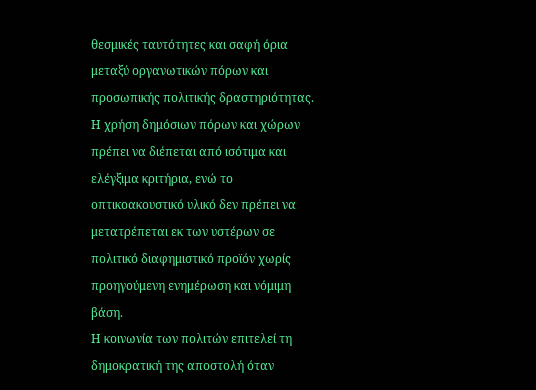θεσμικές ταυτότητες και σαφή όρια μεταξύ οργανωτικών πόρων και προσωπικής πολιτικής δραστηριότητας. Η χρήση δημόσιων πόρων και χώρων πρέπει να διέπεται από ισότιμα και ελέγξιμα κριτήρια, ενώ το οπτικοακουστικό υλικό δεν πρέπει να μετατρέπεται εκ των υστέρων σε πολιτικό διαφημιστικό προϊόν χωρίς προηγούμενη ενημέρωση και νόμιμη βάση.
Η κοινωνία των πολιτών επιτελεί τη δημοκρατική της αποστολή όταν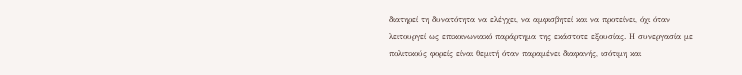διατηρεί τη δυνατότητα να ελέγχει, να αμφισβητεί και να προτείνει, όχι όταν λειτουργεί ως επικοινωνιακό παράρτημα της εκάστοτε εξουσίας. Η συνεργασία με πολιτικούς φορείς είναι θεμιτή όταν παραμένει διαφανής, ισότιμη και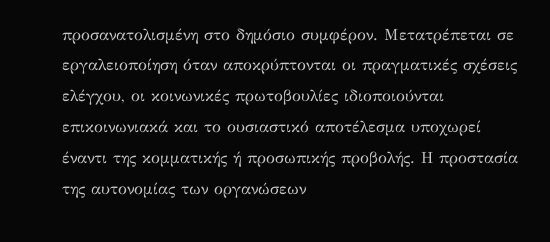προσανατολισμένη στο δημόσιο συμφέρον. Μετατρέπεται σε εργαλειοποίηση όταν αποκρύπτονται οι πραγματικές σχέσεις ελέγχου, οι κοινωνικές πρωτοβουλίες ιδιοποιούνται επικοινωνιακά και το ουσιαστικό αποτέλεσμα υποχωρεί έναντι της κομματικής ή προσωπικής προβολής. Η προστασία της αυτονομίας των οργανώσεων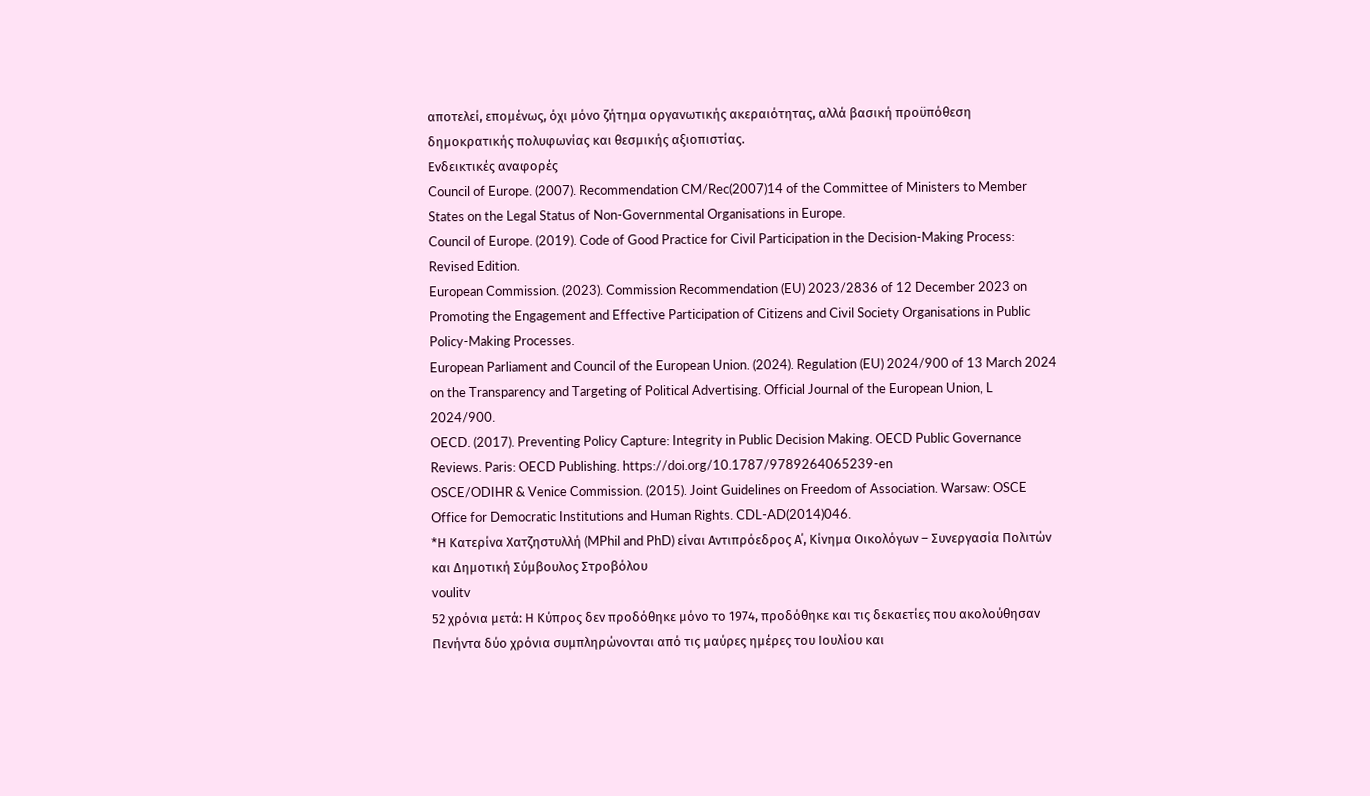αποτελεί, επομένως, όχι μόνο ζήτημα οργανωτικής ακεραιότητας, αλλά βασική προϋπόθεση δημοκρατικής πολυφωνίας και θεσμικής αξιοπιστίας.
Ενδεικτικές αναφορές
Council of Europe. (2007). Recommendation CM/Rec(2007)14 of the Committee of Ministers to Member States on the Legal Status of Non-Governmental Organisations in Europe.
Council of Europe. (2019). Code of Good Practice for Civil Participation in the Decision-Making Process: Revised Edition.
European Commission. (2023). Commission Recommendation (EU) 2023/2836 of 12 December 2023 on Promoting the Engagement and Effective Participation of Citizens and Civil Society Organisations in Public Policy-Making Processes.
European Parliament and Council of the European Union. (2024). Regulation (EU) 2024/900 of 13 March 2024 on the Transparency and Targeting of Political Advertising. Official Journal of the European Union, L 2024/900.
OECD. (2017). Preventing Policy Capture: Integrity in Public Decision Making. OECD Public Governance Reviews. Paris: OECD Publishing. https://doi.org/10.1787/9789264065239-en
OSCE/ODIHR & Venice Commission. (2015). Joint Guidelines on Freedom of Association. Warsaw: OSCE Office for Democratic Institutions and Human Rights. CDL-AD(2014)046.
*Η Κατερίνα Χατζηστυλλή (MPhil and PhD) είναι Αντιπρόεδρος Α΄, Κίνημα Οικολόγων – Συνεργασία Πολιτών και Δημοτική Σύμβουλος Στροβόλου
voulitv
52 χρόνια μετά: Η Κύπρος δεν προδόθηκε μόνο το 1974, προδόθηκε και τις δεκαετίες που ακολούθησαν
Πενήντα δύο χρόνια συμπληρώνονται από τις μαύρες ημέρες του Ιουλίου και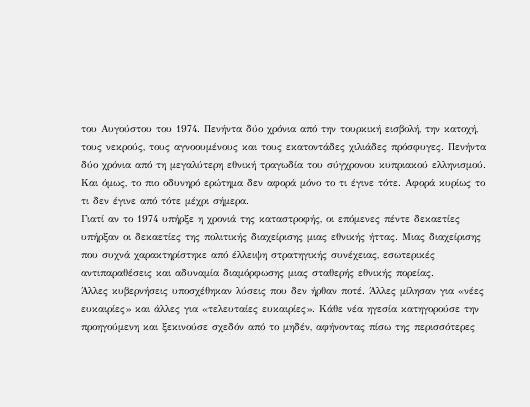του Αυγούστου του 1974. Πενήντα δύο χρόνια από την τουρκική εισβολή, την κατοχή, τους νεκρούς, τους αγνοουμένους και τους εκατοντάδες χιλιάδες πρόσφυγες. Πενήντα δύο χρόνια από τη μεγαλύτερη εθνική τραγωδία του σύγχρονου κυπριακού ελληνισμού.
Και όμως, το πιο οδυνηρό ερώτημα δεν αφορά μόνο το τι έγινε τότε. Αφορά κυρίως το τι δεν έγινε από τότε μέχρι σήμερα.
Γιατί αν το 1974 υπήρξε η χρονιά της καταστροφής, οι επόμενες πέντε δεκαετίες υπήρξαν οι δεκαετίες της πολιτικής διαχείρισης μιας εθνικής ήττας. Μιας διαχείρισης που συχνά χαρακτηρίστηκε από έλλειψη στρατηγικής συνέχειας, εσωτερικές αντιπαραθέσεις και αδυναμία διαμόρφωσης μιας σταθερής εθνικής πορείας.
Άλλες κυβερνήσεις υποσχέθηκαν λύσεις που δεν ήρθαν ποτέ. Άλλες μίλησαν για «νέες ευκαιρίες» και άλλες για «τελευταίες ευκαιρίες». Κάθε νέα ηγεσία κατηγορούσε την προηγούμενη και ξεκινούσε σχεδόν από το μηδέν, αφήνοντας πίσω της περισσότερες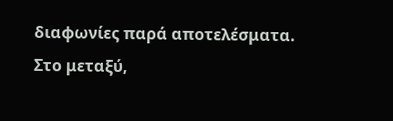διαφωνίες παρά αποτελέσματα.
Στο μεταξύ,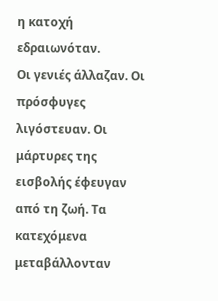η κατοχή εδραιωνόταν.
Οι γενιές άλλαζαν. Οι πρόσφυγες λιγόστευαν. Οι μάρτυρες της εισβολής έφευγαν από τη ζωή. Τα κατεχόμενα μεταβάλλονταν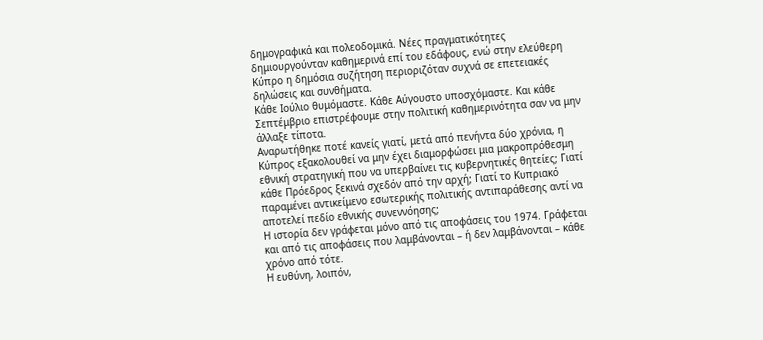δημογραφικά και πολεοδομικά. Νέες πραγματικότητες δημιουργούνταν καθημερινά επί του εδάφους, ενώ στην ελεύθερη Κύπρο η δημόσια συζήτηση περιοριζόταν συχνά σε επετειακές δηλώσεις και συνθήματα.
Κάθε Ιούλιο θυμόμαστε. Κάθε Αύγουστο υποσχόμαστε. Και κάθε Σεπτέμβριο επιστρέφουμε στην πολιτική καθημερινότητα σαν να μην άλλαξε τίποτα.
Αναρωτήθηκε ποτέ κανείς γιατί, μετά από πενήντα δύο χρόνια, η Κύπρος εξακολουθεί να μην έχει διαμορφώσει μια μακροπρόθεσμη εθνική στρατηγική που να υπερβαίνει τις κυβερνητικές θητείες; Γιατί κάθε Πρόεδρος ξεκινά σχεδόν από την αρχή; Γιατί το Κυπριακό παραμένει αντικείμενο εσωτερικής πολιτικής αντιπαράθεσης αντί να αποτελεί πεδίο εθνικής συνεννόησης;
Η ιστορία δεν γράφεται μόνο από τις αποφάσεις του 1974. Γράφεται και από τις αποφάσεις που λαμβάνονται – ή δεν λαμβάνονται – κάθε χρόνο από τότε.
Η ευθύνη, λοιπόν,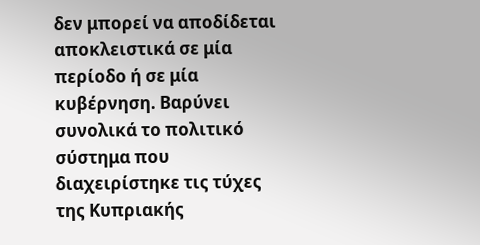δεν μπορεί να αποδίδεται αποκλειστικά σε μία περίοδο ή σε μία κυβέρνηση. Βαρύνει συνολικά το πολιτικό σύστημα που διαχειρίστηκε τις τύχες της Κυπριακής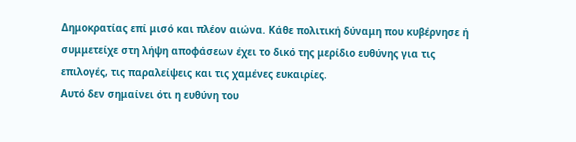Δημοκρατίας επί μισό και πλέον αιώνα. Κάθε πολιτική δύναμη που κυβέρνησε ή συμμετείχε στη λήψη αποφάσεων έχει το δικό της μερίδιο ευθύνης για τις επιλογές, τις παραλείψεις και τις χαμένες ευκαιρίες.
Αυτό δεν σημαίνει ότι η ευθύνη του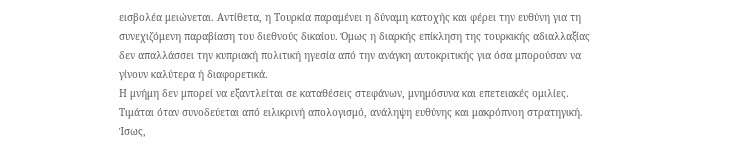εισβολέα μειώνεται. Αντίθετα, η Τουρκία παραμένει η δύναμη κατοχής και φέρει την ευθύνη για τη συνεχιζόμενη παραβίαση του διεθνούς δικαίου. Όμως η διαρκής επίκληση της τουρκικής αδιαλλαξίας δεν απαλλάσσει την κυπριακή πολιτική ηγεσία από την ανάγκη αυτοκριτικής για όσα μπορούσαν να γίνουν καλύτερα ή διαφορετικά.
Η μνήμη δεν μπορεί να εξαντλείται σε καταθέσεις στεφάνων, μνημόσυνα και επετειακές ομιλίες. Τιμάται όταν συνοδεύεται από ειλικρινή απολογισμό, ανάληψη ευθύνης και μακρόπνοη στρατηγική.
Ίσως,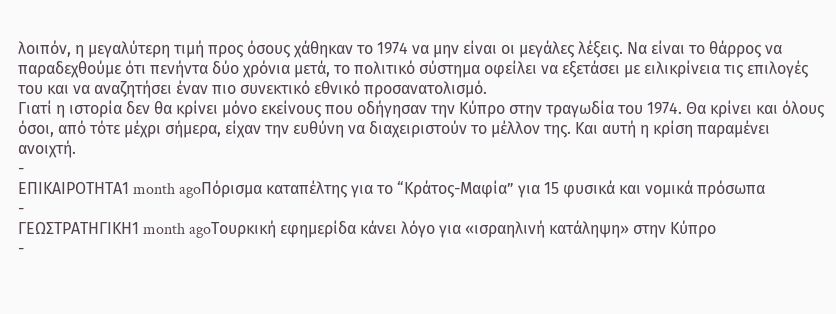λοιπόν, η μεγαλύτερη τιμή προς όσους χάθηκαν το 1974 να μην είναι οι μεγάλες λέξεις. Να είναι το θάρρος να παραδεχθούμε ότι πενήντα δύο χρόνια μετά, το πολιτικό σύστημα οφείλει να εξετάσει με ειλικρίνεια τις επιλογές του και να αναζητήσει έναν πιο συνεκτικό εθνικό προσανατολισμό.
Γιατί η ιστορία δεν θα κρίνει μόνο εκείνους που οδήγησαν την Κύπρο στην τραγωδία του 1974. Θα κρίνει και όλους όσοι, από τότε μέχρι σήμερα, είχαν την ευθύνη να διαχειριστούν το μέλλον της. Και αυτή η κρίση παραμένει ανοιχτή.
-
ΕΠΙΚΑΙΡΟΤΗΤΑ1 month agoΠόρισμα καταπέλτης για το “Κράτος-Μαφία” για 15 φυσικά και νομικά πρόσωπα
-
ΓΕΩΣΤΡΑΤΗΓΙΚΗ1 month agoΤουρκική εφημερίδα κάνει λόγο για «ισραηλινή κατάληψη» στην Κύπρο
-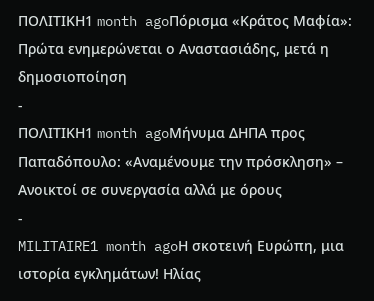ΠΟΛΙΤΙΚΗ1 month agoΠόρισμα «Κράτος Μαφία»: Πρώτα ενημερώνεται ο Αναστασιάδης, μετά η δημοσιοποίηση
-
ΠΟΛΙΤΙΚΗ1 month agoΜήνυμα ΔΗΠΑ προς Παπαδόπουλο: «Αναμένουμε την πρόσκληση» – Ανοικτοί σε συνεργασία αλλά με όρους
-
MILITAIRE1 month agoΗ σκοτεινή Ευρώπη, μια ιστορία εγκλημάτων! Ηλίας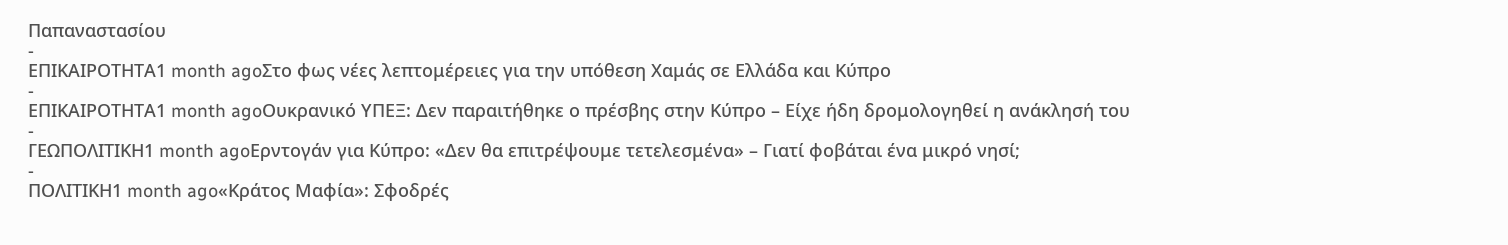Παπαναστασίου
-
ΕΠΙΚΑΙΡΟΤΗΤΑ1 month agoΣτο φως νέες λεπτομέρειες για την υπόθεση Χαμάς σε Ελλάδα και Κύπρο
-
ΕΠΙΚΑΙΡΟΤΗΤΑ1 month agoΟυκρανικό ΥΠΕΞ: Δεν παραιτήθηκε ο πρέσβης στην Κύπρο – Είχε ήδη δρομολογηθεί η ανάκλησή του
-
ΓΕΩΠΟΛΙΤΙΚΗ1 month agoΕρντογάν για Κύπρο: «Δεν θα επιτρέψουμε τετελεσμένα» – Γιατί φοβάται ένα μικρό νησί;
-
ΠΟΛΙΤΙΚΗ1 month ago«Κράτος Μαφία»: Σφοδρές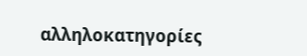αλληλοκατηγορίες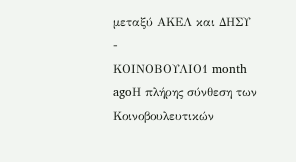μεταξύ ΑΚΕΛ και ΔΗΣΥ
-
ΚΟΙΝΟΒΟΥΛΙΟ1 month agoΗ πλήρης σύνθεση των Κοινοβουλευτικών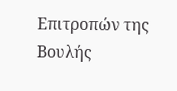Επιτροπών της Βουλής